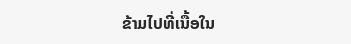ຂ້າມໄປທີ່ເນື້ອໃນ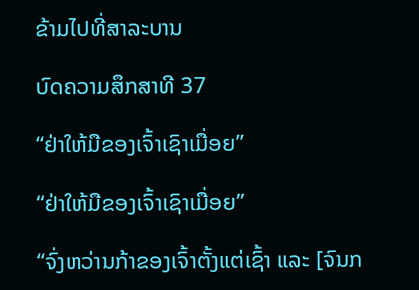ຂ້າມໄປທີ່ສາລະບານ

ບົດຄວາມສຶກສາທີ 37

“ຢ່າໃຫ້ມືຂອງເຈົ້າເຊົາເມື່ອຍ”

“ຢ່າໃຫ້ມືຂອງເຈົ້າເຊົາເມື່ອຍ”

“ຈົ່ງຫວ່ານກ້າຂອງເຈົ້າຕັ້ງແຕ່ເຊົ້າ ແລະ [ຈົນກ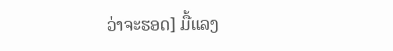ວ່າຈະຮອດ] ມື້ແລງ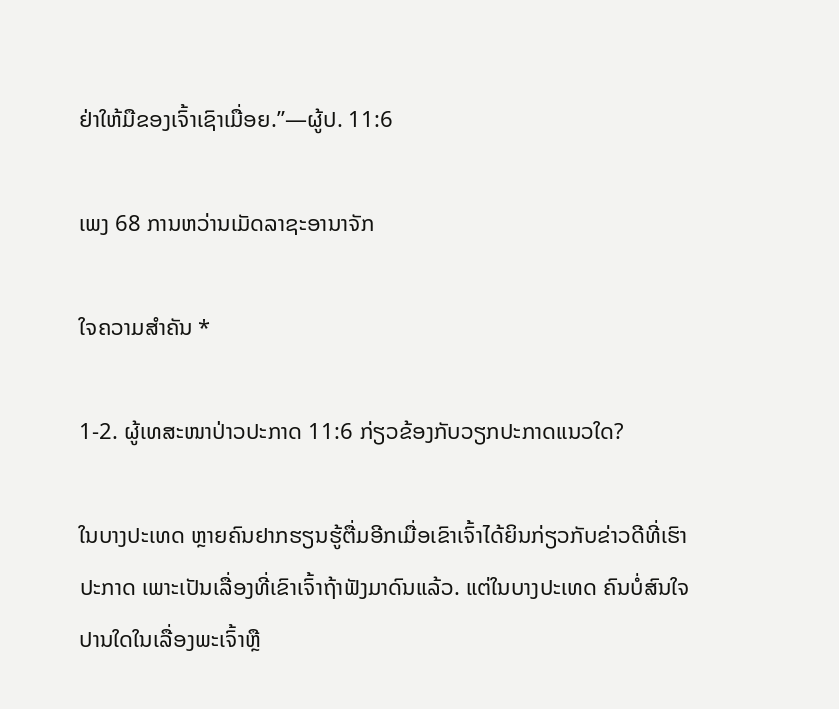ຢ່າໃຫ້ມືຂອງເຈົ້າເຊົາເມື່ອຍ.”—ຜູ້ປ. 11:6

ເພງ 68 ການຫວ່ານເມັດລາຊະອານາຈັກ

ໃຈຄວາມສຳຄັນ *

1-2. ຜູ້ເທສະໜາປ່າວປະກາດ 11:6 ກ່ຽວຂ້ອງກັບວຽກປະກາດແນວໃດ?

ໃນບາງປະເທດ ຫຼາຍຄົນຢາກຮຽນຮູ້ຕື່ມອີກເມື່ອເຂົາເຈົ້າໄດ້ຍິນກ່ຽວກັບຂ່າວດີທີ່ເຮົາປະກາດ ເພາະເປັນເລື່ອງທີ່ເຂົາເຈົ້າຖ້າຟັງມາດົນແລ້ວ. ແຕ່ໃນບາງປະເທດ ຄົນບໍ່ສົນໃຈປານໃດໃນເລື່ອງພະເຈົ້າຫຼື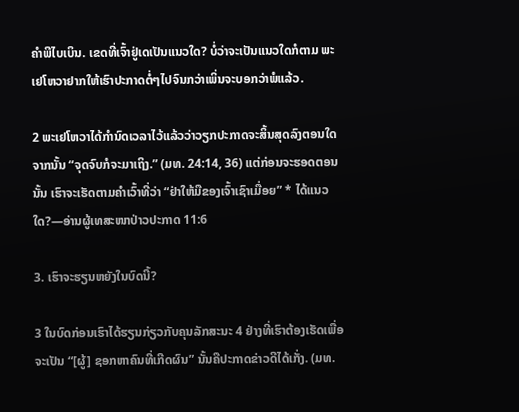ຄຳພີໄບເບິນ. ເຂດທີ່ເຈົ້າຢູ່ເດເປັນແນວໃດ? ບໍ່ວ່າຈະເປັນແນວໃດກໍຕາມ ພະເຢໂຫວາຢາກໃຫ້ເຮົາປະກາດຕໍ່ໆໄປຈົນກວ່າເພິ່ນຈະບອກວ່າພໍແລ້ວ.

2 ພະເຢໂຫວາໄດ້ກຳນົດເວລາໄວ້ແລ້ວວ່າວຽກປະກາດຈະສິ້ນສຸດລົງຕອນໃດ ຈາກນັ້ນ “ຈຸດຈົບກໍຈະມາເຖິງ.” (ມທ. 24:14, 36) ແຕ່ກ່ອນຈະຮອດຕອນນັ້ນ ເຮົາຈະເຮັດຕາມຄຳເວົ້າທີ່ວ່າ “ຢ່າໃຫ້ມືຂອງເຈົ້າເຊົາເມື່ອຍ” * ໄດ້ແນວໃດ?—ອ່ານຜູ້ເທສະໜາປ່າວປະກາດ 11:6

3. ເຮົາຈະຮຽນຫຍັງໃນບົດນີ້?

3 ໃນບົດກ່ອນເຮົາໄດ້ຮຽນກ່ຽວກັບຄຸນລັກສະນະ 4 ຢ່າງທີ່ເຮົາຕ້ອງເຮັດເພື່ອຈະເປັນ “[ຜູ້] ຊອກຫາຄົນທີ່ເກີດຜົນ” ນັ້ນຄືປະກາດຂ່າວດີໄດ້ເກັ່ງ. (ມທ.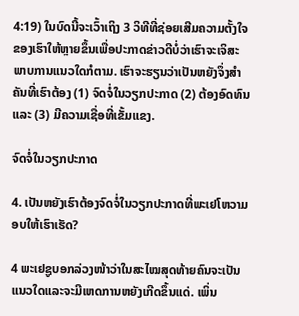4:19) ໃນບົດນີ້ຈະເວົ້າເຖິງ 3 ວິທີທີ່ຊ່ອຍເສີມຄວາມຕັ້ງໃຈຂອງເຮົາໃຫ້ຫຼາຍຂຶ້ນເພື່ອປະກາດຂ່າວດີບໍ່ວ່າເຮົາຈະເຈິສະພາບການແນວໃດກໍຕາມ. ເຮົາຈະຮຽນວ່າເປັນຫຍັງຈຶ່ງສຳຄັນທີ່ເຮົາຕ້ອງ (1) ຈົດຈໍ່ໃນວຽກປະກາດ (2) ຕ້ອງອົດທົນ ແລະ (3) ມີຄວາມເຊື່ອທີ່ເຂັ້ມແຂງ.

ຈົດຈໍ່ໃນວຽກປະກາດ

4. ເປັນຫຍັງເຮົາຕ້ອງຈົດຈໍ່ໃນວຽກປະກາດທີ່ພະເຢໂຫວາມອບໃຫ້ເຮົາເຮັດ?

4 ພະເຢຊູບອກລ່ວງໜ້າວ່າໃນສະໄໝສຸດທ້າຍຄົນຈະເປັນແນວໃດແລະຈະມີເຫດການຫຍັງເກີດຂຶ້ນແດ່. ເພິ່ນ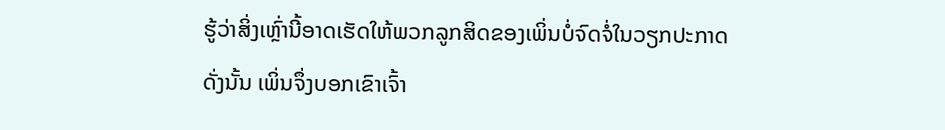ຮູ້ວ່າສິ່ງເຫຼົ່ານີ້ອາດເຮັດໃຫ້ພວກລູກສິດຂອງເພິ່ນບໍ່ຈົດຈໍ່ໃນວຽກປະກາດ ດັ່ງນັ້ນ ເພິ່ນຈຶ່ງບອກເຂົາເຈົ້າ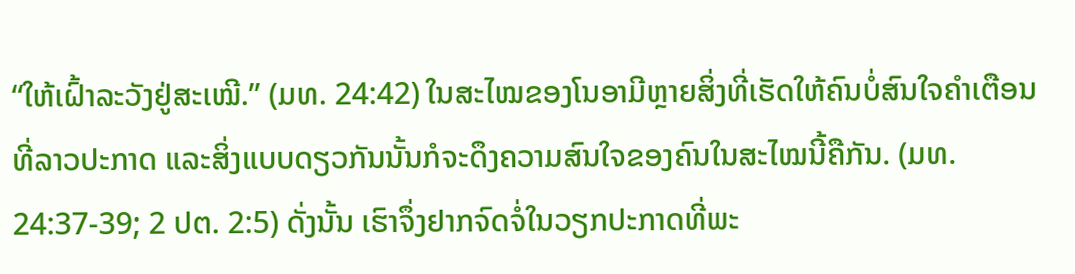“ໃຫ້ເຝົ້າລະວັງຢູ່ສະເໝີ.” (ມທ. 24:42) ໃນສະໄໝຂອງໂນອາມີຫຼາຍສິ່ງທີ່ເຮັດໃຫ້ຄົນບໍ່ສົນໃຈຄຳເຕືອນທີ່ລາວປະກາດ ແລະສິ່ງແບບດຽວກັນນັ້ນກໍຈະດຶງຄວາມສົນໃຈຂອງຄົນໃນສະໄໝນີ້ຄືກັນ. (ມທ. 24:37-39; 2 ປຕ. 2:5) ດັ່ງນັ້ນ ເຮົາຈຶ່ງຢາກຈົດຈໍ່ໃນວຽກປະກາດທີ່ພະ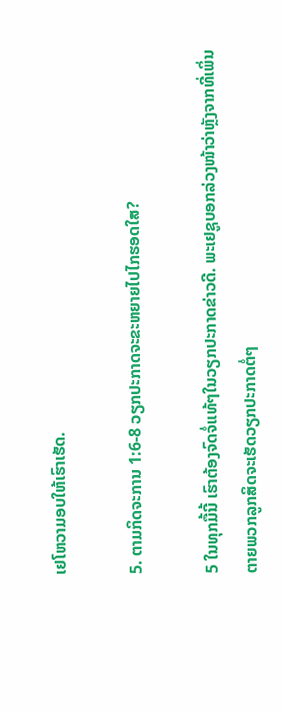ເຢໂຫວາມອບໃຫ້ເຮົາເຮັດ.

5. ຕາມກິດຈະການ 1:6-8 ວຽກປະກາດຈະຂະຫຍາຍໄປໄກຮອດໃສ?

5 ໃນທຸກມື້ນີ້ ເຮົາຕ້ອງຈົດຈໍ່ແທ້ໆໃນວຽກປະກາດຂ່າວດີ. ພະເຢຊູບອກລ່ວງໜ້າວ່າຫຼັງຈາກທີ່ເພິ່ນຕາຍພວກລູກສິດຈະເຮັດວຽກປະກາດຕໍ່ໆ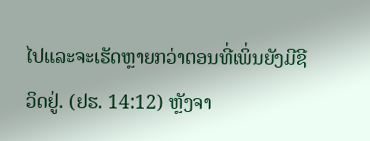ໄປແລະຈະເຮັດຫຼາຍກວ່າຕອນທີ່ເພິ່ນຍັງມີຊີວິດຢູ່. (ຢຮ. 14:12) ຫຼັງຈາ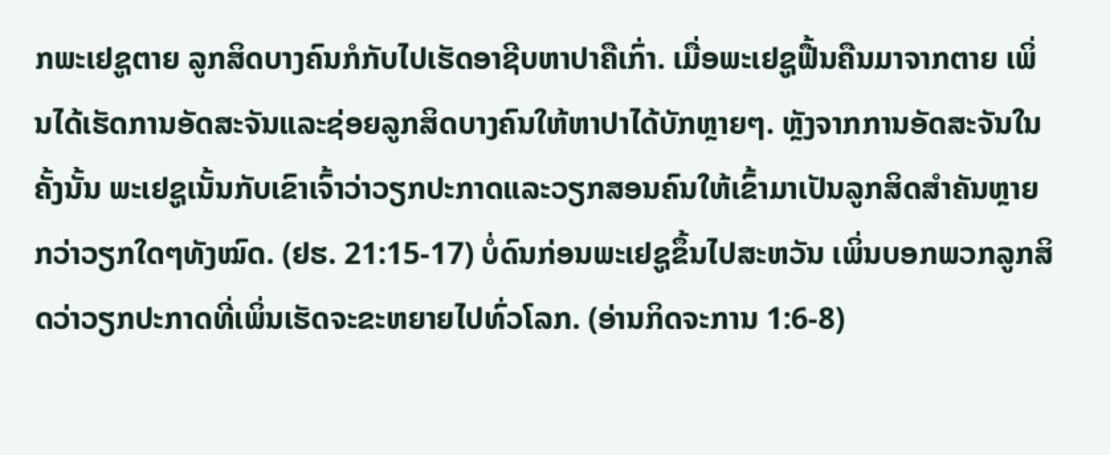ກພະເຢຊູຕາຍ ລູກສິດບາງຄົນກໍກັບໄປເຮັດອາຊີບຫາປາຄືເກົ່າ. ເມື່ອພະເຢຊູຟື້ນຄືນມາຈາກຕາຍ ເພິ່ນໄດ້ເຮັດການອັດສະຈັນແລະຊ່ອຍລູກສິດບາງຄົນໃຫ້ຫາປາໄດ້ບັກຫຼາຍໆ. ຫຼັງຈາກການອັດສະຈັນໃນຄັ້ງນັ້ນ ພະເຢຊູເນັ້ນກັບເຂົາເຈົ້າວ່າວຽກປະກາດແລະວຽກສອນຄົນໃຫ້ເຂົ້າມາເປັນລູກສິດສຳຄັນຫຼາຍກວ່າວຽກໃດໆທັງໝົດ. (ຢຮ. 21:15-17) ບໍ່ດົນກ່ອນພະເຢຊູຂຶ້ນໄປສະຫວັນ ເພິ່ນບອກພວກລູກສິດວ່າວຽກປະກາດທີ່ເພິ່ນເຮັດຈະຂະຫຍາຍໄປທົ່ວໂລກ. (ອ່ານກິດຈະການ 1:6-8)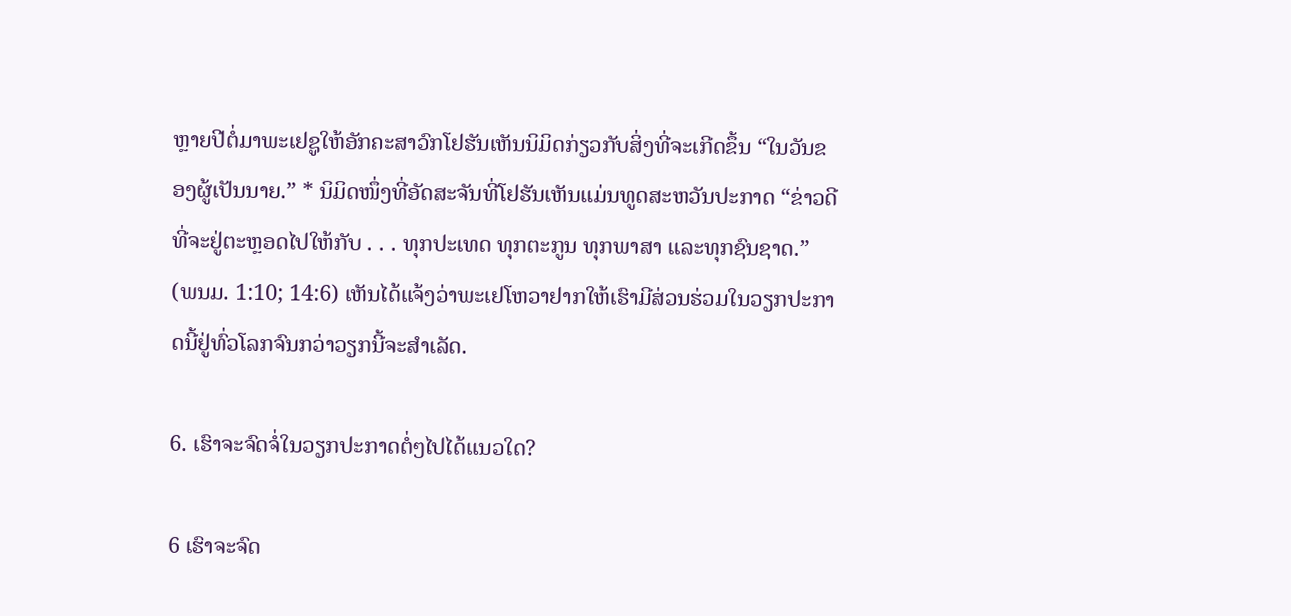ຫຼາຍປີຕໍ່ມາພະເຢຊູໃຫ້ອັກຄະສາວົກໂຢຮັນເຫັນນິມິດກ່ຽວກັບສິ່ງທີ່ຈະເກີດຂຶ້ນ “ໃນວັນຂອງຜູ້ເປັນນາຍ.” * ນິມິດໜຶ່ງທີ່ອັດສະຈັນທີ່ໂຢຮັນເຫັນແມ່ນທູດສະຫວັນປະກາດ “ຂ່າວດີທີ່ຈະຢູ່ຕະຫຼອດໄປໃຫ້ກັບ . . . ທຸກປະເທດ ທຸກຕະກູນ ທຸກພາສາ ແລະທຸກຊົນຊາດ.” (ພນມ. 1:10; 14:6) ເຫັນໄດ້ແຈ້ງວ່າພະເຢໂຫວາຢາກໃຫ້ເຮົາມີສ່ວນຮ່ວມໃນວຽກປະກາດນີ້ຢູ່ທົ່ວໂລກຈົນກວ່າວຽກນີ້ຈະສຳເລັດ.

6. ເຮົາຈະຈົດຈໍ່ໃນວຽກປະກາດຕໍ່ໆໄປໄດ້ແນວໃດ?

6 ເຮົາຈະຈົດ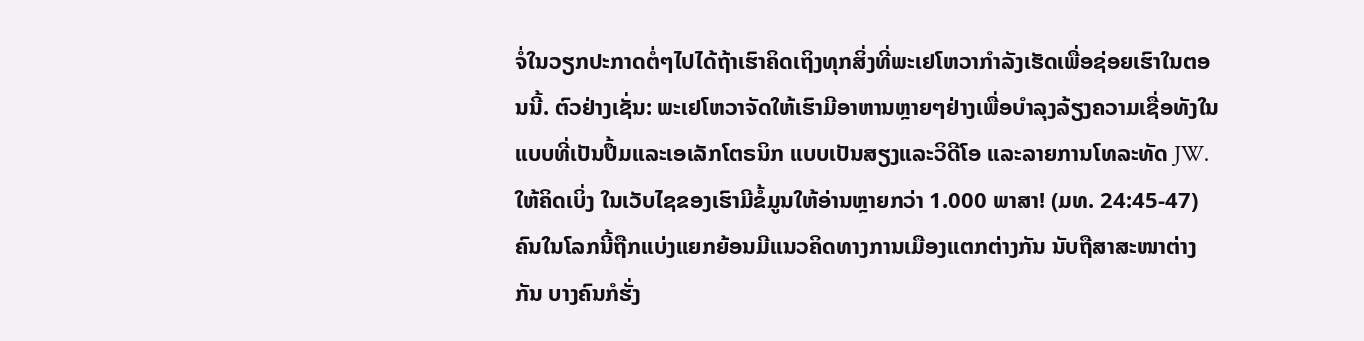ຈໍ່ໃນວຽກປະກາດຕໍ່ໆໄປໄດ້ຖ້າເຮົາຄິດເຖິງທຸກສິ່ງທີ່ພະເຢໂຫວາກຳລັງເຮັດເພື່ອຊ່ອຍເຮົາໃນຕອນນີ້. ຕົວຢ່າງເຊັ່ນ: ພະເຢໂຫວາຈັດໃຫ້ເຮົາມີອາຫານຫຼາຍໆຢ່າງເພື່ອບຳລຸງລ້ຽງຄວາມເຊື່ອທັງໃນແບບທີ່ເປັນປຶ້ມແລະເອເລັກໂຕຣນິກ ແບບເປັນສຽງແລະວິດີໂອ ແລະລາຍການໂທລະທັດ JW. ໃຫ້ຄິດເບິ່ງ ໃນເວັບໄຊຂອງເຮົາມີຂໍ້ມູນໃຫ້ອ່ານຫຼາຍກວ່າ 1.000 ພາສາ! (ມທ. 24:45-47) ຄົນໃນໂລກນີ້ຖືກແບ່ງແຍກຍ້ອນມີແນວຄິດທາງການເມືອງແຕກຕ່າງກັນ ນັບຖືສາສະໜາຕ່າງກັນ ບາງຄົນກໍຮັ່ງ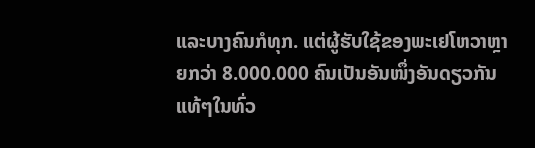ແລະບາງຄົນກໍທຸກ. ແຕ່ຜູ້ຮັບໃຊ້ຂອງພະເຢໂຫວາຫຼາຍກວ່າ 8.000.000 ຄົນເປັນອັນໜຶ່ງອັນດຽວກັນແທ້ໆໃນທົ່ວ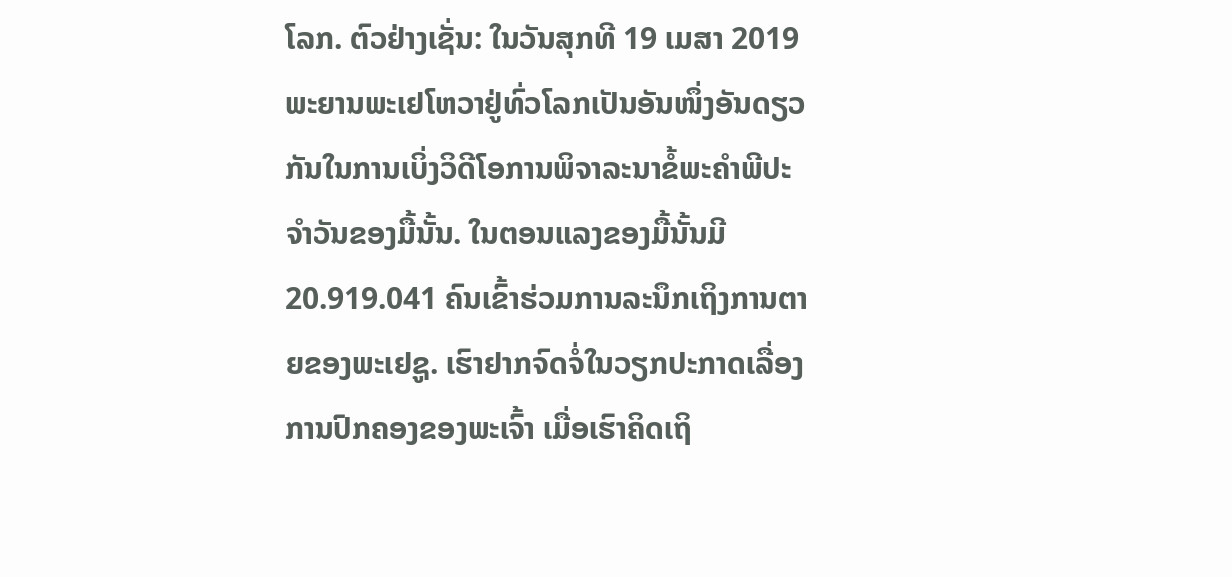ໂລກ. ຕົວຢ່າງເຊັ່ນ: ໃນວັນສຸກທີ 19 ເມສາ 2019 ພະຍານພະເຢໂຫວາຢູ່ທົ່ວໂລກເປັນອັນໜຶ່ງອັນດຽວກັນໃນການເບິ່ງວິດີໂອການພິຈາລະນາຂໍ້ພະຄຳພີປະຈຳວັນຂອງມື້ນັ້ນ. ໃນຕອນແລງຂອງມື້ນັ້ນມີ 20.919.041 ຄົນເຂົ້າຮ່ວມການລະນຶກເຖິງການຕາຍຂອງພະເຢຊູ. ເຮົາຢາກຈົດຈໍ່ໃນວຽກປະກາດເລື່ອງການປົກຄອງຂອງພະເຈົ້າ ເມື່ອເຮົາຄິດເຖິ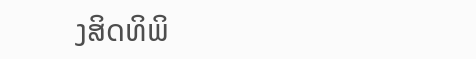ງສິດທິພິ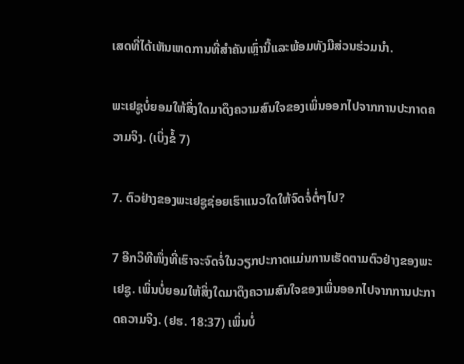ເສດທີ່ໄດ້ເຫັນເຫດການທີ່ສຳຄັນເຫຼົ່ານີ້ແລະພ້ອມທັງມີສ່ວນຮ່ວມນຳ.

ພະເຢຊູບໍ່ຍອມໃຫ້ສິ່ງໃດມາດຶງຄວາມສົນໃຈຂອງເພິ່ນອອກໄປຈາກການປະກາດຄວາມຈິງ. (ເບິ່ງຂໍ້ 7)

7. ຕົວຢ່າງຂອງພະເຢຊູຊ່ອຍເຮົາແນວໃດໃຫ້ຈົດຈໍ່ຕໍ່ໆໄປ?

7 ອີກວິທີໜຶ່ງທີ່ເຮົາຈະຈົດຈໍ່ໃນວຽກປະກາດແມ່ນການເຮັດຕາມຕົວຢ່າງຂອງພະເຢຊູ. ເພິ່ນບໍ່ຍອມໃຫ້ສິ່ງໃດມາດຶງຄວາມສົນໃຈຂອງເພິ່ນອອກໄປຈາກການປະກາດຄວາມຈິງ. (ຢຮ. 18:37) ເພິ່ນບໍ່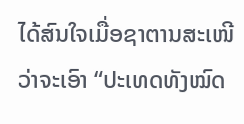ໄດ້ສົນໃຈເມື່ອຊາຕານສະເໜີວ່າຈະເອົາ “ປະເທດທັງໝົດ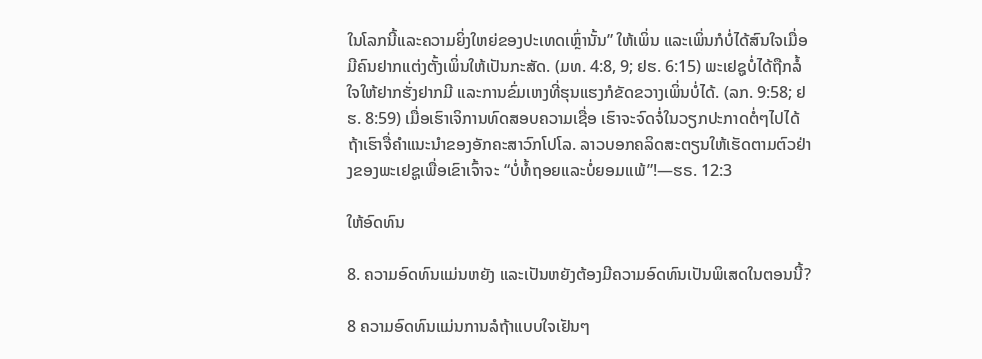ໃນໂລກນີ້ແລະຄວາມຍິ່ງໃຫຍ່ຂອງປະເທດເຫຼົ່ານັ້ນ” ໃຫ້ເພິ່ນ ແລະເພິ່ນກໍບໍ່ໄດ້ສົນໃຈເມື່ອມີຄົນຢາກແຕ່ງຕັ້ງເພິ່ນໃຫ້ເປັນກະສັດ. (ມທ. 4:8, 9; ຢຮ. 6:15) ພະເຢຊູບໍ່ໄດ້ຖືກລໍ້ໃຈໃຫ້ຢາກຮັ່ງຢາກມີ ແລະການຂົ່ມເຫງທີ່ຮຸນແຮງກໍຂັດຂວາງເພິ່ນບໍ່ໄດ້. (ລກ. 9:58; ຢຮ. 8:59) ເມື່ອເຮົາເຈິການທົດສອບຄວາມເຊື່ອ ເຮົາຈະຈົດຈໍ່ໃນວຽກປະກາດຕໍ່ໆໄປໄດ້ຖ້າເຮົາຈື່ຄຳແນະນຳຂອງອັກຄະສາວົກໂປໂລ. ລາວບອກຄລິດສະຕຽນໃຫ້ເຮັດຕາມຕົວຢ່າງຂອງພະເຢຊູເພື່ອເຂົາເຈົ້າຈະ “ບໍ່ທໍ້ຖອຍແລະບໍ່ຍອມແພ້”!—ຮຣ. 12:3

ໃຫ້ອົດທົນ

8. ຄວາມອົດທົນແມ່ນຫຍັງ ແລະເປັນຫຍັງຕ້ອງມີຄວາມອົດທົນເປັນພິເສດໃນຕອນນີ້?

8 ຄວາມອົດທົນແມ່ນການລໍຖ້າແບບໃຈເຢັນໆ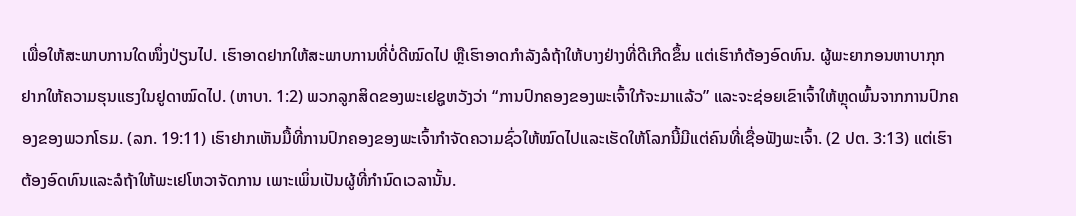ເພື່ອໃຫ້ສະພາບການໃດໜຶ່ງປ່ຽນໄປ. ເຮົາອາດຢາກໃຫ້ສະພາບການທີ່ບໍ່ດີໝົດໄປ ຫຼືເຮົາອາດກຳລັງລໍຖ້າໃຫ້ບາງຢ່າງທີ່ດີເກີດຂຶ້ນ ແຕ່ເຮົາກໍຕ້ອງອົດທົນ. ຜູ້ພະຍາກອນຫາບາກຸກຢາກໃຫ້ຄວາມຮຸນແຮງໃນຢູດາໝົດໄປ. (ຫາບາ. 1:2) ພວກລູກສິດຂອງພະເຢຊູຫວັງວ່າ “ການປົກຄອງຂອງພະເຈົ້າໃກ້ຈະມາແລ້ວ” ແລະຈະຊ່ອຍເຂົາເຈົ້າໃຫ້ຫຼຸດພົ້ນຈາກການປົກຄອງຂອງພວກໂຣມ. (ລກ. 19:11) ເຮົາຢາກເຫັນມື້ທີ່ການປົກຄອງຂອງພະເຈົ້າກຳຈັດຄວາມຊົ່ວໃຫ້ໝົດໄປແລະເຮັດໃຫ້ໂລກນີ້ມີແຕ່ຄົນທີ່ເຊື່ອຟັງພະເຈົ້າ. (2 ປຕ. 3:13) ແຕ່ເຮົາຕ້ອງອົດທົນແລະລໍຖ້າໃຫ້ພະເຢໂຫວາຈັດການ ເພາະເພິ່ນເປັນຜູ້ທີ່ກຳນົດເວລານັ້ນ.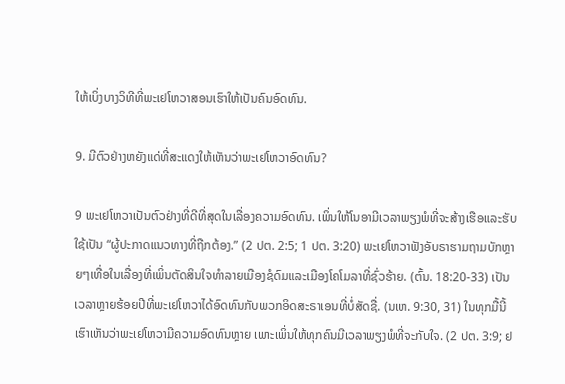ໃຫ້ເບິ່ງບາງວິທີທີ່ພະເຢໂຫວາສອນເຮົາໃຫ້ເປັນຄົນອົດທົນ.

9. ມີຕົວຢ່າງຫຍັງແດ່ທີ່ສະແດງໃຫ້ເຫັນວ່າພະເຢໂຫວາອົດທົນ?

9 ພະເຢໂຫວາເປັນຕົວຢ່າງທີ່ດີທີ່ສຸດໃນເລື່ອງຄວາມອົດທົນ. ເພິ່ນໃຫ້ໂນອາມີເວລາພຽງພໍທີ່ຈະສ້າງເຮືອແລະຮັບໃຊ້ເປັນ “ຜູ້ປະກາດແນວທາງທີ່ຖືກຕ້ອງ.” (2 ປຕ. 2:5; 1 ປຕ. 3:20) ພະເຢໂຫວາຟັງອັບຣາຮາມຖາມບັກຫຼາຍໆເທື່ອໃນເລື່ອງທີ່ເພິ່ນຕັດສິນໃຈທຳລາຍເມືອງຊໍດົມແລະເມືອງໂຄໂມລາທີ່ຊົ່ວຮ້າຍ. (ຕົ້ນ. 18:20-33) ເປັນເວລາຫຼາຍຮ້ອຍປີທີ່ພະເຢໂຫວາໄດ້ອົດທົນກັບພວກອິດສະຣາເອນທີ່ບໍ່ສັດຊື່. (ນເຫ. 9:30, 31) ໃນທຸກມື້ນີ້ເຮົາເຫັນວ່າພະເຢໂຫວາມີຄວາມອົດທົນຫຼາຍ ເພາະເພິ່ນໃຫ້ທຸກຄົນມີເວລາພຽງພໍທີ່ຈະກັບໃຈ. (2 ປຕ. 3:9; ຢ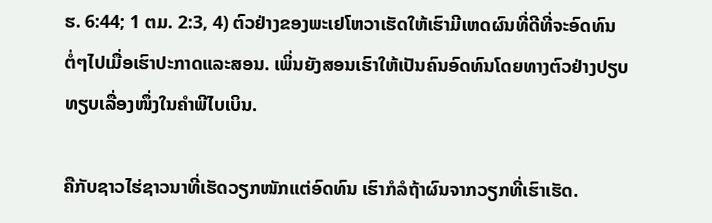ຮ. 6:44; 1 ຕມ. 2:3, 4) ຕົວຢ່າງຂອງພະເຢໂຫວາເຮັດໃຫ້ເຮົາມີເຫດຜົນທີ່ດີທີ່ຈະອົດທົນຕໍ່ໆໄປເມື່ອເຮົາປະກາດແລະສອນ. ເພິ່ນຍັງສອນເຮົາໃຫ້ເປັນຄົນອົດທົນໂດຍທາງຕົວຢ່າງປຽບທຽບເລື່ອງໜຶ່ງໃນຄຳພີໄບເບິນ.

ຄືກັບຊາວໄຮ່ຊາວນາທີ່ເຮັດວຽກໜັກແຕ່ອົດທົນ ເຮົາກໍລໍຖ້າຜົນຈາກວຽກທີ່ເຮົາເຮັດ.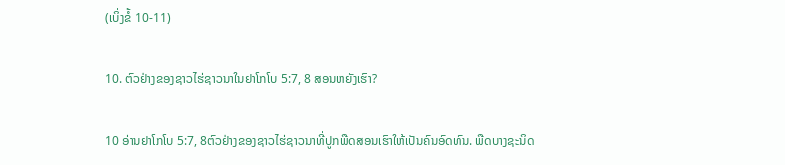(ເບິ່ງຂໍ້ 10-11)

10. ຕົວຢ່າງຂອງຊາວໄຮ່ຊາວນາໃນຢາໂກໂບ 5:7, 8 ສອນຫຍັງເຮົາ?

10 ອ່ານຢາໂກໂບ 5:7, 8ຕົວຢ່າງຂອງຊາວໄຮ່ຊາວນາທີ່ປູກພືດສອນເຮົາໃຫ້ເປັນຄົນອົດທົນ. ພືດບາງຊະນິດ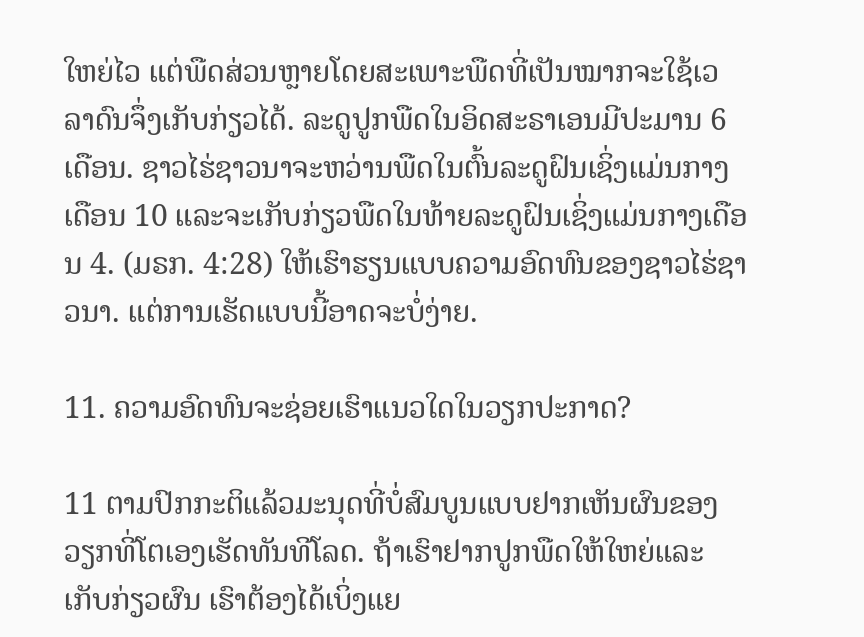ໃຫຍ່ໄວ ແຕ່ພືດສ່ວນຫຼາຍໂດຍສະເພາະພືດທີ່ເປັນໝາກຈະໃຊ້ເວລາດົນຈຶ່ງເກັບກ່ຽວໄດ້. ລະດູປູກພືດໃນອິດສະຣາເອນມີປະມານ 6 ເດືອນ. ຊາວໄຮ່ຊາວນາຈະຫວ່ານພືດໃນຕົ້ນລະດູຝົນເຊິ່ງແມ່ນກາງເດືອນ 10 ແລະຈະເກັບກ່ຽວພືດໃນທ້າຍລະດູຝົນເຊິ່ງແມ່ນກາງເດືອນ 4. (ມຣກ. 4:28) ໃຫ້ເຮົາຮຽນແບບຄວາມອົດທົນຂອງຊາວໄຮ່ຊາວນາ. ແຕ່ການເຮັດແບບນີ້ອາດຈະບໍ່ງ່າຍ.

11. ຄວາມອົດທົນຈະຊ່ອຍເຮົາແນວໃດໃນວຽກປະກາດ?

11 ຕາມປົກກະຕິແລ້ວມະນຸດທີ່ບໍ່ສົມບູນແບບຢາກເຫັນຜົນຂອງວຽກທີ່ໂຕເອງເຮັດທັນທີໂລດ. ຖ້າເຮົາຢາກປູກພືດໃຫ້ໃຫຍ່ແລະເກັບກ່ຽວຜົນ ເຮົາຕ້ອງໄດ້ເບິ່ງແຍ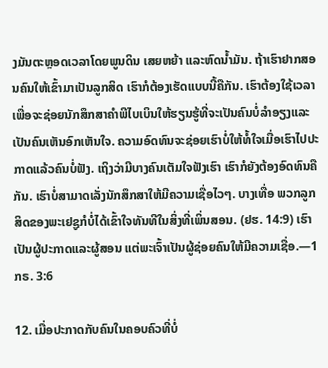ງມັນຕະຫຼອດເວລາໂດຍພູນດິນ ເສຍຫຍ້າ ແລະຫົດນ້ຳມັນ. ຖ້າເຮົາຢາກສອນຄົນໃຫ້ເຂົ້າມາເປັນລູກສິດ ເຮົາກໍຕ້ອງເຮັດແບບນີ້ຄືກັນ. ເຮົາຕ້ອງໃຊ້ເວລາເພື່ອຈະຊ່ອຍນັກສຶກສາຄຳພີໄບເບິນໃຫ້ຮຽນຮູ້ທີ່ຈະເປັນຄົນບໍ່ລຳອຽງແລະເປັນຄົນເຫັນອົກເຫັນໃຈ. ຄວາມອົດທົນຈະຊ່ອຍເຮົາບໍ່ໃຫ້ທໍ້ໃຈເມື່ອເຮົາໄປປະກາດແລ້ວຄົນບໍ່ຟັງ. ເຖິງວ່າມີບາງຄົນເຕັມໃຈຟັງເຮົາ ເຮົາກໍຍັງຕ້ອງອົດທົນຄືກັນ. ເຮົາບໍ່ສາມາດເລັ່ງນັກສຶກສາໃຫ້ມີຄວາມເຊື່ອໄວໆ. ບາງເທື່ອ ພວກລູກສິດຂອງພະເຢຊູກໍບໍ່ໄດ້ເຂົ້າໃຈທັນທີໃນສິ່ງທີ່ເພິ່ນສອນ. (ຢຮ. 14:9) ເຮົາເປັນຜູ້ປະກາດແລະຜູ້ສອນ ແຕ່ພະເຈົ້າເປັນຜູ້ຊ່ອຍຄົນໃຫ້ມີຄວາມເຊື່ອ.—1 ກຣ. 3:6

12. ເມື່ອປະກາດກັບຄົນໃນຄອບຄົວທີ່ບໍ່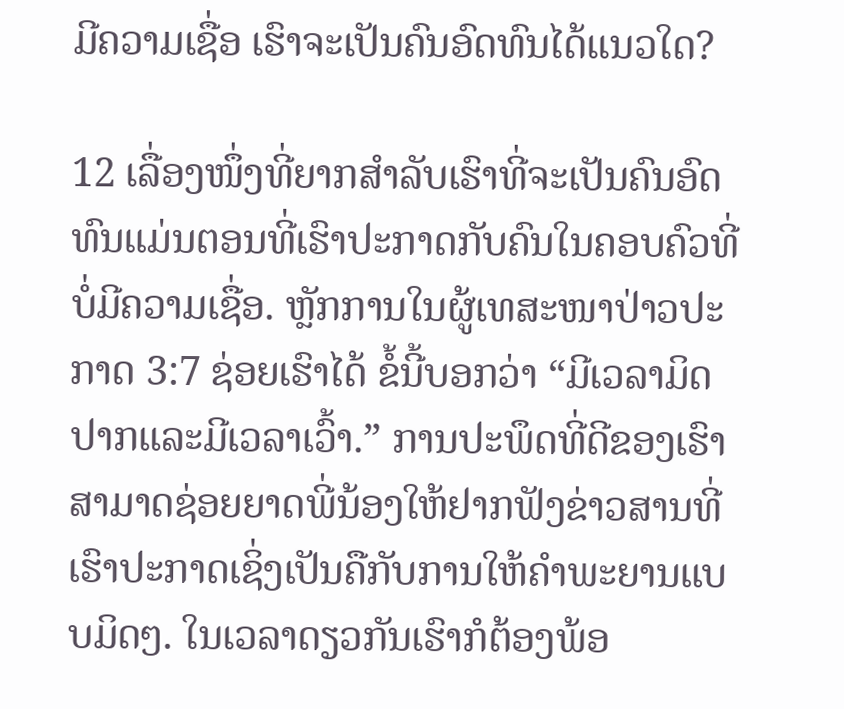ມີຄວາມເຊື່ອ ເຮົາຈະເປັນຄົນອົດທົນໄດ້ແນວໃດ?

12 ເລື່ອງໜຶ່ງທີ່ຍາກສຳລັບເຮົາທີ່ຈະເປັນຄົນອົດທົນແມ່ນຕອນທີ່ເຮົາປະກາດກັບຄົນໃນຄອບຄົວທີ່ບໍ່ມີຄວາມເຊື່ອ. ຫຼັກການໃນຜູ້ເທສະໜາປ່າວປະກາດ 3:7 ຊ່ອຍເຮົາໄດ້ ຂໍ້ນີ້ບອກວ່າ “ມີເວລາມິດປາກແລະມີເວລາເວົ້າ.” ການປະພຶດທີ່ດີຂອງເຮົາສາມາດຊ່ອຍຍາດພີ່ນ້ອງໃຫ້ຢາກຟັງຂ່າວສານທີ່ເຮົາປະກາດເຊິ່ງເປັນຄືກັບການໃຫ້ຄຳພະຍານແບບມິດໆ. ໃນເວລາດຽວກັນເຮົາກໍຕ້ອງພ້ອ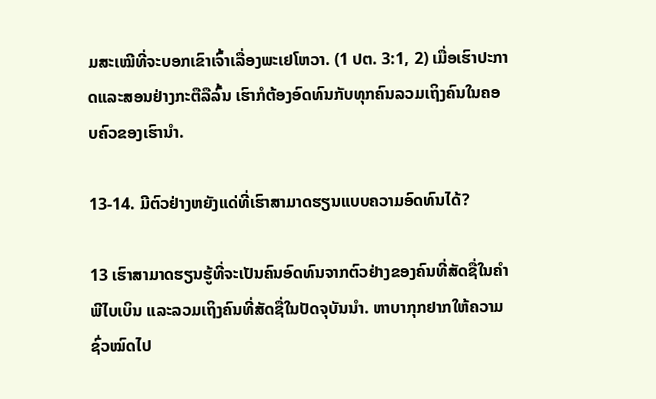ມສະເໝີທີ່ຈະບອກເຂົາເຈົ້າເລື່ອງພະເຢໂຫວາ. (1 ປຕ. 3:1, 2) ເມື່ອເຮົາປະກາດແລະສອນຢ່າງກະຕືລືລົ້ນ ເຮົາກໍຕ້ອງອົດທົນກັບທຸກຄົນລວມເຖິງຄົນໃນຄອບຄົວຂອງເຮົານຳ.

13-14. ມີຕົວຢ່າງຫຍັງແດ່ທີ່ເຮົາສາມາດຮຽນແບບຄວາມອົດທົນໄດ້?

13 ເຮົາສາມາດຮຽນຮູ້ທີ່ຈະເປັນຄົນອົດທົນຈາກຕົວຢ່າງຂອງຄົນທີ່ສັດຊື່ໃນຄຳພີໄບເບິນ ແລະລວມເຖິງຄົນທີ່ສັດຊື່ໃນປັດຈຸບັນນຳ. ຫາບາກຸກຢາກໃຫ້ຄວາມຊົ່ວໝົດໄປ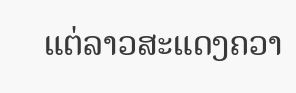ແຕ່ລາວສະແດງຄວາ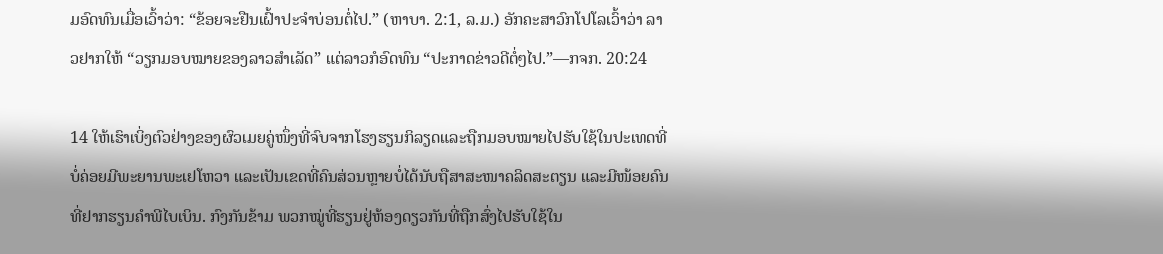ມອົດທົນເມື່ອເວົ້າວ່າ: “ຂ້ອຍຈະຢືນເຝົ້າປະຈຳບ່ອນຕໍ່ໄປ.” (ຫາບາ. 2:1, ລ.ມ.) ອັກຄະສາວົກໂປໂລເວົ້າວ່າ ລາວຢາກໃຫ້ “ວຽກມອບໝາຍຂອງລາວສຳເລັດ” ແຕ່ລາວກໍອົດທົນ “ປະກາດຂ່າວດີຕໍ່ໆໄປ.”—ກຈກ. 20:24

14 ໃຫ້ເຮົາເບິ່ງຕົວຢ່າງຂອງຜົວເມຍຄູ່ໜຶ່ງທີ່ຈົບຈາກໂຮງຮຽນກິລຽດແລະຖືກມອບໝາຍໄປຮັບໃຊ້ໃນປະເທດທີ່ບໍ່ຄ່ອຍມີພະຍານພະເຢໂຫວາ ແລະເປັນເຂດທີ່ຄົນສ່ວນຫຼາຍບໍ່ໄດ້ນັບຖືສາສະໜາຄລິດສະຕຽນ ແລະມີໜ້ອຍຄົນທີ່ຢາກຮຽນຄຳພີໄບເບິນ. ກົງກັນຂ້າມ ພວກໝູ່ທີ່ຮຽນຢູ່ຫ້ອງດຽວກັນທີ່ຖືກສົ່ງໄປຮັບໃຊ້ໃນ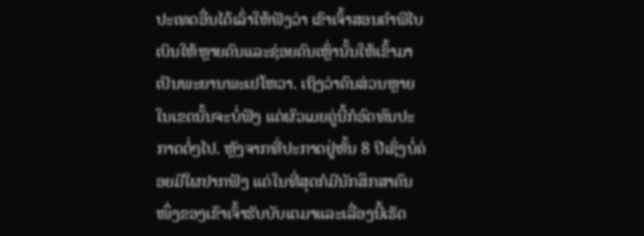ປະເທດອື່ນໄດ້ເລົ່າໃຫ້ຟັງວ່າ ເຂົາເຈົ້າສອນຄຳພີໄບເບິນໃຫ້ຫຼາຍຄົນແລະຊ່ອຍຄົນເຫຼົ່ານັ້ນໃຫ້ເຂົ້າມາເປັນພະຍານພະເຢໂຫວາ. ເຖິງວ່າຄົນສ່ວນຫຼາຍໃນເຂດນັ້ນຈະບໍ່ຟັງ ແຕ່ຜົວເມຍຄູ່ນີ້ກໍອົດທົນປະກາດຕໍ່ໆໄປ. ຫຼັງຈາກທີ່ປະກາດຢູ່ຫັ້ນ 8 ປີເຊິ່ງບໍ່ຄ່ອຍມີໃຜຢາກຟັງ ແຕ່ໃນທີ່ສຸດກໍມີນັກສຶກສາຄົນໜຶ່ງຂອງເຂົາເຈົ້າຮັບບັບເຕມາແລະເລື່ອງນີ້ເຮັດ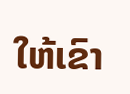ໃຫ້ເຂົາ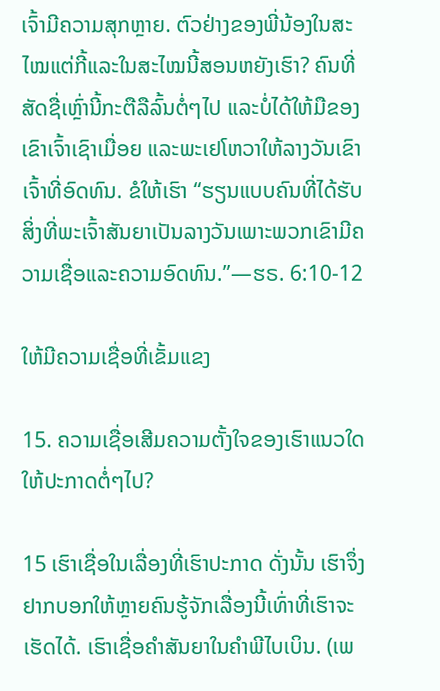ເຈົ້າມີຄວາມສຸກຫຼາຍ. ຕົວຢ່າງຂອງພີ່ນ້ອງໃນສະໄໝແຕ່ກີ້ແລະໃນສະໄໝນີ້ສອນຫຍັງເຮົາ? ຄົນທີ່ສັດຊື່ເຫຼົ່ານີ້ກະຕືລືລົ້ນຕໍ່ໆໄປ ແລະບໍ່ໄດ້ໃຫ້ມືຂອງເຂົາເຈົ້າເຊົາເມື່ອຍ ແລະພະເຢໂຫວາໃຫ້ລາງວັນເຂົາເຈົ້າທີ່ອົດທົນ. ຂໍໃຫ້ເຮົາ “ຮຽນແບບຄົນທີ່ໄດ້ຮັບສິ່ງທີ່ພະເຈົ້າສັນຍາເປັນລາງວັນເພາະພວກເຂົາມີຄວາມເຊື່ອແລະຄວາມອົດທົນ.”—ຮຣ. 6:10-12

ໃຫ້ມີຄວາມເຊື່ອທີ່ເຂັ້ມແຂງ

15. ຄວາມເຊື່ອເສີມຄວາມຕັ້ງໃຈຂອງເຮົາແນວໃດໃຫ້ປະກາດຕໍ່ໆໄປ?

15 ເຮົາເຊື່ອໃນເລື່ອງທີ່ເຮົາປະກາດ ດັ່ງນັ້ນ ເຮົາຈຶ່ງຢາກບອກໃຫ້ຫຼາຍຄົນຮູ້ຈັກເລື່ອງນີ້ເທົ່າທີ່ເຮົາຈະເຮັດໄດ້. ເຮົາເຊື່ອຄຳສັນຍາໃນຄຳພີໄບເບິນ. (ເພ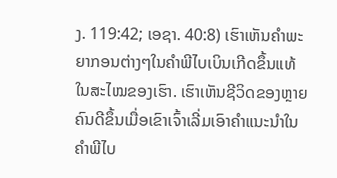ງ. 119:42; ເອຊາ. 40:8) ເຮົາເຫັນຄຳພະຍາກອນຕ່າງໆໃນຄຳພີໄບເບິນເກີດຂຶ້ນແທ້ໃນສະໄໝຂອງເຮົາ. ເຮົາເຫັນຊີວິດຂອງຫຼາຍຄົນດີຂຶ້ນເມື່ອເຂົາເຈົ້າເລີ່ມເອົາຄຳແນະນຳໃນຄຳພີໄບ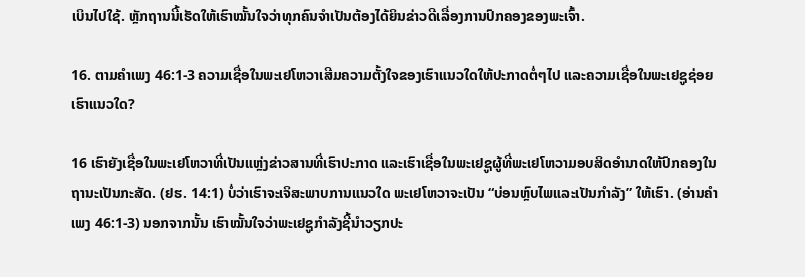ເບິນໄປໃຊ້. ຫຼັກຖານນີ້ເຮັດໃຫ້ເຮົາໝັ້ນໃຈວ່າທຸກຄົນຈຳເປັນຕ້ອງໄດ້ຍິນຂ່າວດີເລື່ອງການປົກຄອງຂອງພະເຈົ້າ.

16. ຕາມຄຳເພງ 46:1-3 ຄວາມເຊື່ອໃນພະເຢໂຫວາເສີມຄວາມຕັ້ງໃຈຂອງເຮົາແນວໃດໃຫ້ປະກາດຕໍ່ໆໄປ ແລະຄວາມເຊື່ອໃນພະເຢຊູຊ່ອຍເຮົາແນວໃດ?

16 ເຮົາຍັງເຊື່ອໃນພະເຢໂຫວາທີ່ເປັນແຫຼ່ງຂ່າວສານທີ່ເຮົາປະກາດ ແລະເຮົາເຊື່ອໃນພະເຢຊູຜູ້ທີ່ພະເຢໂຫວາມອບສິດອຳນາດໃຫ້ປົກຄອງໃນຖານະເປັນກະສັດ. (ຢຮ. 14:1) ບໍ່ວ່າເຮົາຈະເຈິສະພາບການແນວໃດ ພະເຢໂຫວາຈະເປັນ “ບ່ອນຫຼົບໄພແລະເປັນກຳລັງ” ໃຫ້ເຮົາ. (ອ່ານຄຳເພງ 46:1-3) ນອກຈາກນັ້ນ ເຮົາໝັ້ນໃຈວ່າພະເຢຊູກຳລັງຊີ້ນຳວຽກປະ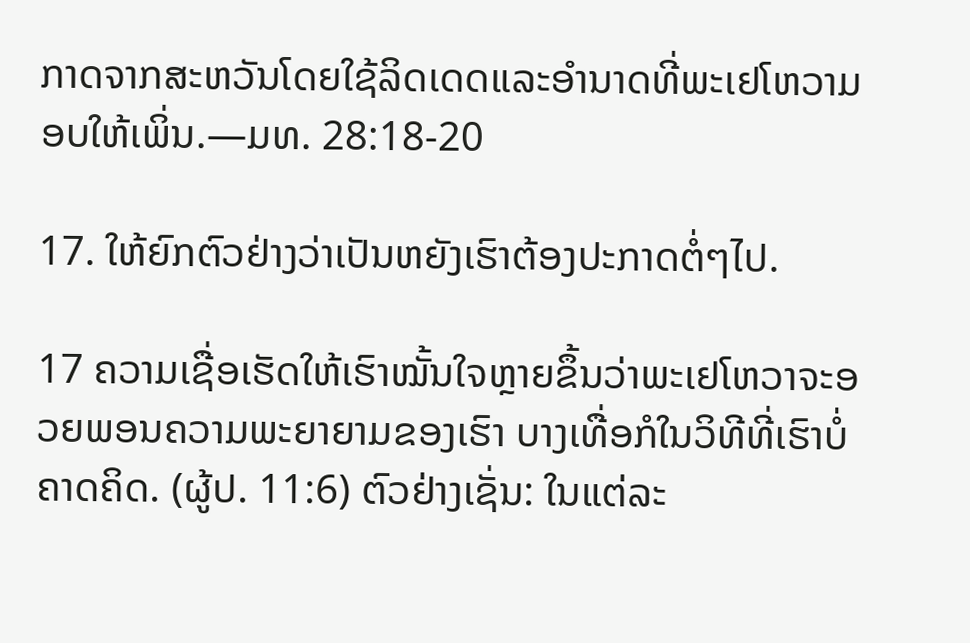ກາດຈາກສະຫວັນໂດຍໃຊ້ລິດເດດແລະອຳນາດທີ່ພະເຢໂຫວາມອບໃຫ້ເພິ່ນ.—ມທ. 28:18-20

17. ໃຫ້ຍົກຕົວຢ່າງວ່າເປັນຫຍັງເຮົາຕ້ອງປະກາດຕໍ່ໆໄປ.

17 ຄວາມເຊື່ອເຮັດໃຫ້ເຮົາໝັ້ນໃຈຫຼາຍຂຶ້ນວ່າພະເຢໂຫວາຈະອວຍພອນຄວາມພະຍາຍາມຂອງເຮົາ ບາງເທື່ອກໍໃນວິທີທີ່ເຮົາບໍ່ຄາດຄິດ. (ຜູ້ປ. 11:6) ຕົວຢ່າງເຊັ່ນ: ໃນແຕ່ລະ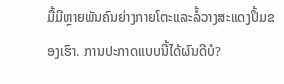ມື້ມີຫຼາຍພັນຄົນຍ່າງກາຍໂຕະແລະລໍ້ວາງສະແດງປຶ້ມຂອງເຮົາ. ການປະກາດແບບນີ້ໄດ້ຜົນດີບໍ?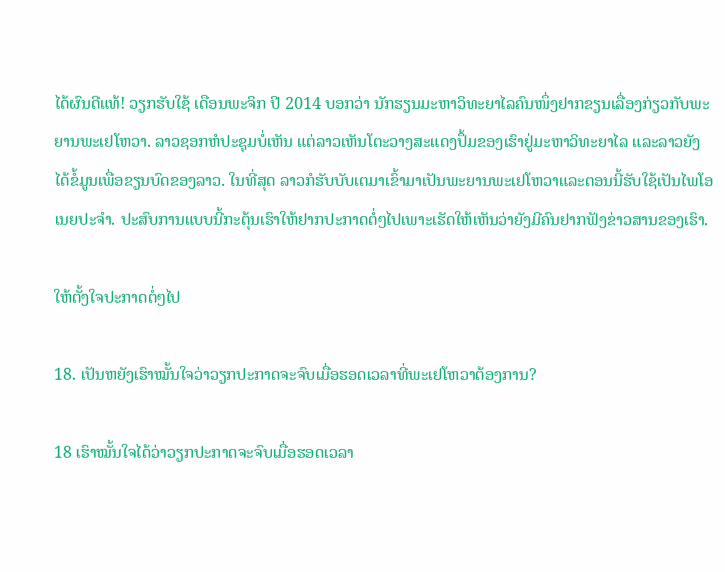ໄດ້ຜົນດີແທ້! ວຽກຮັບໃຊ້ ເດືອນພະຈິກ ປີ 2014 ບອກວ່າ ນັກຮຽນມະຫາວິທະຍາໄລຄົນໜຶ່ງຢາກຂຽນເລື່ອງກ່ຽວກັບພະຍານພະເຢໂຫວາ. ລາວຊອກຫໍປະຊຸມບໍ່ເຫັນ ແຕ່ລາວເຫັນໂຕະວາງສະແດງປຶ້ມຂອງເຮົາຢູ່ມະຫາວິທະຍາໄລ ແລະລາວຍັງໄດ້ຂໍ້ມູນເພື່ອຂຽນບົດຂອງລາວ. ໃນທີ່ສຸດ ລາວກໍຮັບບັບເຕມາເຂົ້າມາເປັນພະຍານພະເຢໂຫວາແລະຕອນນີ້ຮັບໃຊ້ເປັນໄພໂອເນຍປະຈຳ. ປະສົບການແບບນີ້ກະຕຸ້ນເຮົາໃຫ້ຢາກປະກາດຕໍ່ໆໄປເພາະເຮັດໃຫ້ເຫັນວ່າຍັງມີຄົນຢາກຟັງຂ່າວສານຂອງເຮົາ.

ໃຫ້ຕັ້ງໃຈປະກາດຕໍ່ໆໄປ

18. ເປັນຫຍັງເຮົາໝັ້ນໃຈວ່າວຽກປະກາດຈະຈົບເມື່ອຮອດເວລາທີ່ພະເຢໂຫວາຕ້ອງການ?

18 ເຮົາໝັ້ນໃຈໄດ້ວ່າວຽກປະກາດຈະຈົບເມື່ອຮອດເວລາ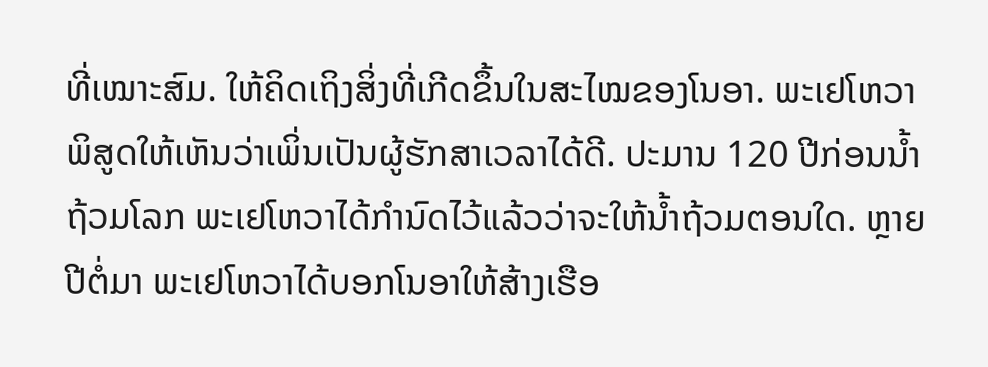ທີ່ເໝາະສົມ. ໃຫ້ຄິດເຖິງສິ່ງທີ່ເກີດຂຶ້ນໃນສະໄໝຂອງໂນອາ. ພະເຢໂຫວາພິສູດໃຫ້ເຫັນວ່າເພິ່ນເປັນຜູ້ຮັກສາເວລາໄດ້ດີ. ປະມານ 120 ປີກ່ອນນ້ຳຖ້ວມໂລກ ພະເຢໂຫວາໄດ້ກຳນົດໄວ້ແລ້ວວ່າຈະໃຫ້ນ້ຳຖ້ວມຕອນໃດ. ຫຼາຍປີຕໍ່ມາ ພະເຢໂຫວາໄດ້ບອກໂນອາໃຫ້ສ້າງເຮືອ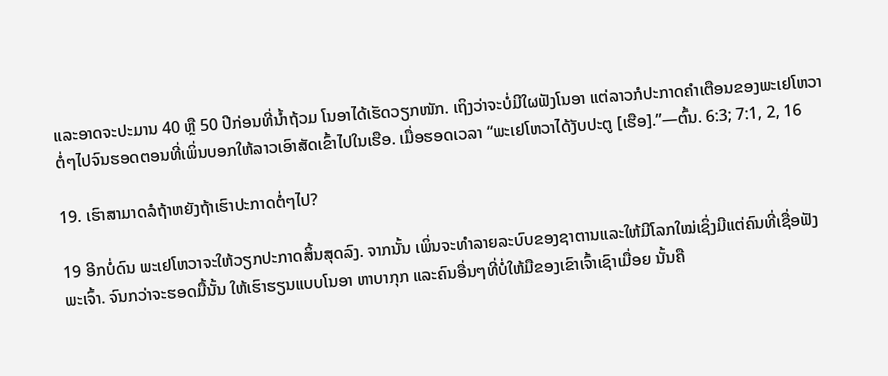ແລະອາດຈະປະມານ 40 ຫຼື 50 ປີກ່ອນທີ່ນ້ຳຖ້ວມ ໂນອາໄດ້ເຮັດວຽກໜັກ. ເຖິງວ່າຈະບໍ່ມີໃຜຟັງໂນອາ ແຕ່ລາວກໍປະກາດຄຳເຕືອນຂອງພະເຢໂຫວາຕໍ່ໆໄປຈົນຮອດຕອນທີ່ເພິ່ນບອກໃຫ້ລາວເອົາສັດເຂົ້າໄປໃນເຮືອ. ເມື່ອຮອດເວລາ “ພະເຢໂຫວາໄດ້ງັບປະຕູ [ເຮືອ].”—ຕົ້ນ. 6:3; 7:1, 2, 16

19. ເຮົາສາມາດລໍຖ້າຫຍັງຖ້າເຮົາປະກາດຕໍ່ໆໄປ?

19 ອີກບໍ່ດົນ ພະເຢໂຫວາຈະໃຫ້ວຽກປະກາດສິ້ນສຸດລົງ. ຈາກນັ້ນ ເພິ່ນຈະທຳລາຍລະບົບຂອງຊາຕານແລະໃຫ້ມີໂລກໃໝ່ເຊິ່ງມີແຕ່ຄົນທີ່ເຊື່ອຟັງພະເຈົ້າ. ຈົນກວ່າຈະຮອດມື້ນັ້ນ ໃຫ້ເຮົາຮຽນແບບໂນອາ ຫາບາກຸກ ແລະຄົນອື່ນໆທີ່ບໍ່ໃຫ້ມືຂອງເຂົາເຈົ້າເຊົາເມື່ອຍ ນັ້ນຄື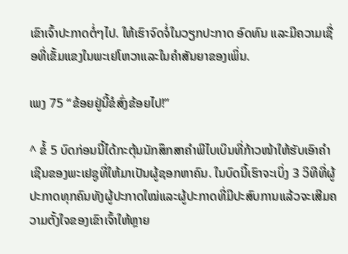ເຂົາເຈົ້າປະກາດຕໍ່ໆໄປ. ໃຫ້ເຮົາຈົດຈໍ່ໃນວຽກປະກາດ ອົດທົນ ແລະມີຄວາມເຊື່ອທີ່ເຂັ້ມແຂງໃນພະເຢໂຫວາແລະໃນຄຳສັນຍາຂອງເພິ່ນ.

ເພງ 75 “ຂ້ອຍຢູ່ນີ້ຂໍສົ່ງຂ້ອຍໄປ!”

^ ຂໍ້ 5 ບົດກ່ອນນີ້ໄດ້ກະຕຸ້ນນັກສຶກສາຄຳພີໄບເບິນທີ່ກ້າວໜ້າໃຫ້ຮັບເອົາຄຳເຊີນຂອງພະເຢຊູທີ່ໃຫ້ມາເປັນຜູ້ຊອກຫາຄົນ. ໃນບົດນີ້ເຮົາຈະເບິ່ງ 3 ວິທີທີ່ຜູ້ປະກາດທຸກຄົນທັງຜູ້ປະກາດໃໝ່ແລະຜູ້ປະກາດທີ່ມີປະສົບການແລ້ວຈະເສີມຄວາມຕັ້ງໃຈຂອງເຂົາເຈົ້າໃຫ້ຫຼາຍ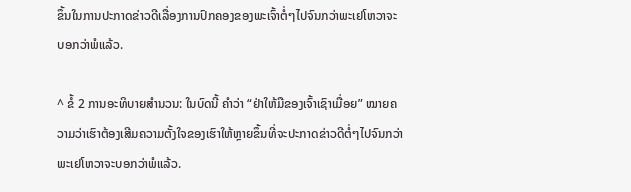ຂຶ້ນໃນການປະກາດຂ່າວດີເລື່ອງການປົກຄອງຂອງພະເຈົ້າຕໍ່ໆໄປຈົນກວ່າພະເຢໂຫວາຈະບອກວ່າພໍແລ້ວ.

^ ຂໍ້ 2 ການອະທິບາຍສຳນວນ: ໃນບົດນີ້ ຄຳວ່າ “ຢ່າໃຫ້ມືຂອງເຈົ້າເຊົາເມື່ອຍ” ໝາຍຄວາມວ່າເຮົາຕ້ອງເສີມຄວາມຕັ້ງໃຈຂອງເຮົາໃຫ້ຫຼາຍຂຶ້ນທີ່ຈະປະກາດຂ່າວດີຕໍ່ໆໄປຈົນກວ່າພະເຢໂຫວາຈະບອກວ່າພໍແລ້ວ.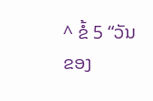^ ຂໍ້ 5 “ວັນຂອງ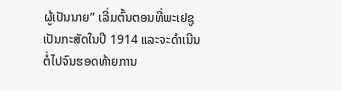ຜູ້ເປັນນາຍ” ເລີ່ມຕົ້ນຕອນທີ່ພະເຢຊູເປັນກະສັດໃນປີ 1914 ແລະຈະດຳເນີນຕໍ່ໄປຈົນຮອດທ້າຍການ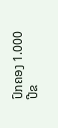ປົກຄອງ 1.000 ປີຂ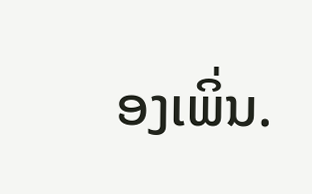ອງເພິ່ນ.